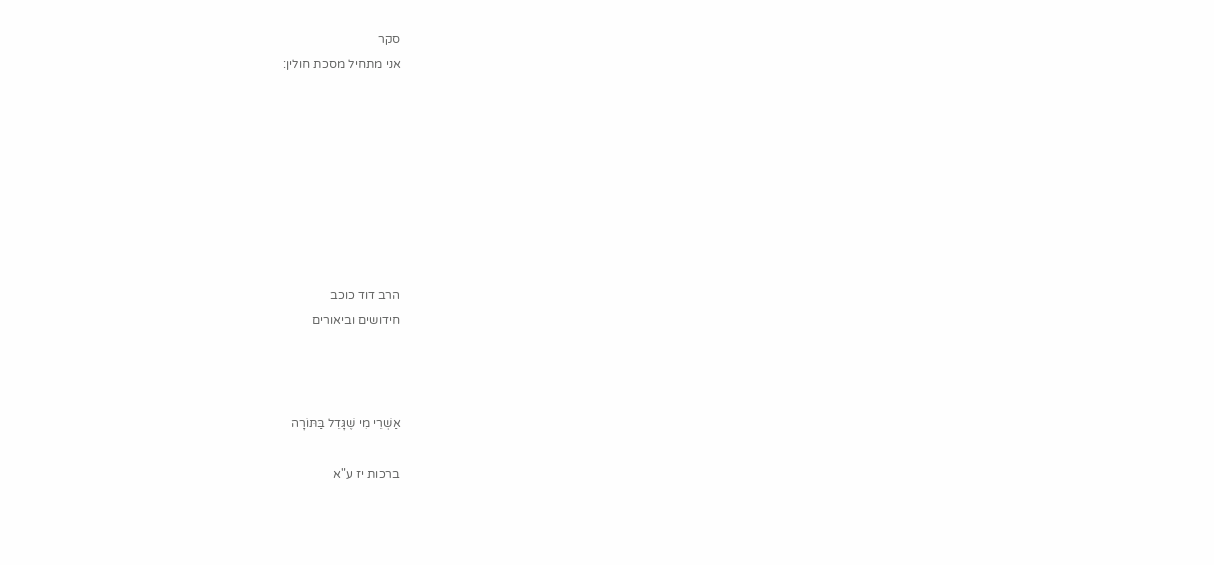סקר
אני מתחיל מסכת חולין:








הרב דוד כוכב
חידושים וביאורים



אַשְׁרֵי מִי שֶׁגָּדֵל בַּתּוֹרָה

ברכות יז ע"א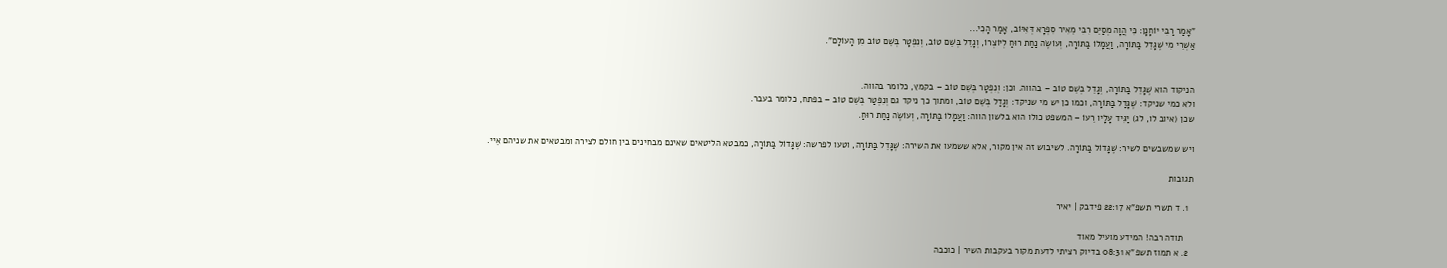"אָמַר רַבִּי יוֹחָנָן: כִּי הֲוָה מְסַיֵּם רִבִּי מֵאִיר סִפְרָא דְּאִיּוֹב, אָמַר הָכִי...
אַשְׁרֵי מִי שֶׁגָּדֵל בַּתּוֹרָה, וַעֲמָלוֹ בַּתּוֹרָה, וְעוֹשֶׂה נַחַת רוּחַ לְיוֹצְרוֹ, וְגָדֵל בְּשֵׁם טוֹב, וְנִפְטָר בְּשֵׁם טוֹב מִן הָעוֹלָם".


הניקוד הוא שֶׁגָּדֵל בַּתּוֹרָה, וְגָדֵל בְּשֵׁם טוֹב – בהווה. וכן: וְנִפְטָר בְּשֵׁם טוֹב – בקמץ, כלומר בהווה.
ולא כמי שניקד: שֶׁגָּדַל בַּתּוֹרָה, וכמו כן יש מי שניקד: וְגָדַל בְּשֵׁם טוֹב, ומתוך כך ניקד גם וְנִפְטַר בְּשֵׁם טוֹב – בפתח, כלומר בעבר.
שכן (איוב לו, לג) יַגִּיד עָלָיו רֵעוֹ – המשפט כולו הוא בלשון הווה: וַעֲמָלוֹ בַּתּוֹרָה, וְעוֹשֶׂה נַחַת רוּחַ.

ויש שמשבשים לשיר: שֶׁגָּדוֹל בַּתּוֹרָה. לשיבוש זה אין מקור, אלא ששמעו את השירה: שֶׁגָּדֵל בַּתּוֹרָה, וטעו לפרשה: שֶׁגָּדוֹל בַּתּוֹרָה, כמבטא הליטאים שאינם מבחינים בין חולם לצירה ומבטאים את שניהם אֵיי.

תגובות

  1. ד תשרי תשפ"א 22:17 פידבק | יאיר

    תודה רבה! המידע מועיל מאוד
  2. א תמוז תשפ"א 08:31 בדיוק רציתי לדעת מקור בעקבות השיר | כוכבה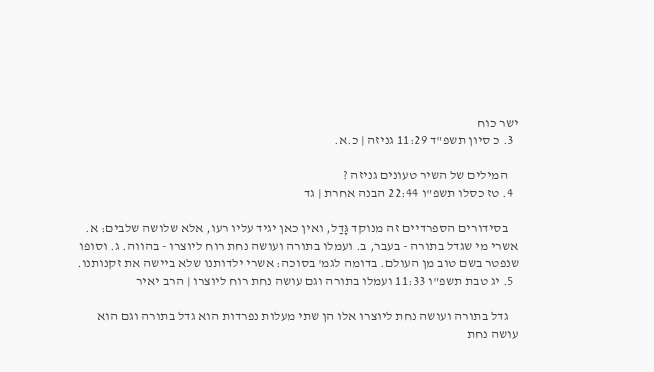ישר כוח
  3. כ סיון תשפ"ד 11:29 גניזה | כ.א.

    המילים של השיר טעונים גניזה ?
  4. טז כסלו תשפ"ו 22:44 הבנה אחרת | גד

    בסידורים הספרדיים זה מנוקד גָּדַל, ואין כאן יגיד עליו רעו, אלא שלושה שלבים: א. אשרי מי שגדל בתורה - בעבר, ב. ועמלו בתורה ועושה נחת רוח ליוצרו - בהווה. ג. וסופו שנפטר בשם טוב מן העולם. בדומה לגמ' בסוכה: אשרי ילדותנו שלא ביישה את זקנותנו.
  5. יג טבת תשפ"ו 11:33 ועמלו בתורה וגם עושה נחת רוח ליוצרו | הרב יאיר

    גדל בתורה ועושה נחת ליוצרו אלו הן שתי מעלות נפרדות הוא גדל בתורה וגם הוא עושה נחת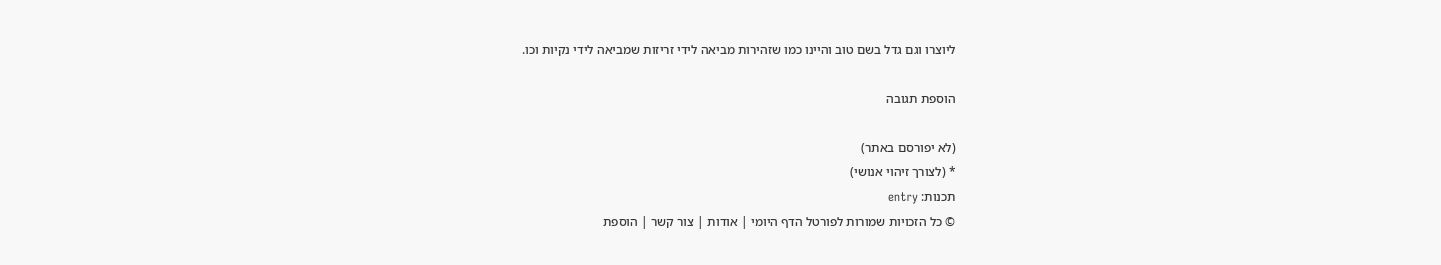ליוצרו וגם גדל בשם טוב והיינו כמו שזהירות מביאה לידי זריזות שמביאה לידי נקיות וכו.

הוספת תגובה

(לא יפורסם באתר)
* (לצורך זיהוי אנושי)
תכנות: entry
© כל הזכויות שמורות לפורטל הדף היומי | אודות | צור קשר | הוספת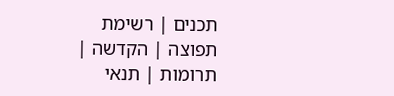תכנים | רשימת תפוצה | הקדשה | תרומות | תנאי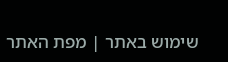שימוש באתר | מפת האתר